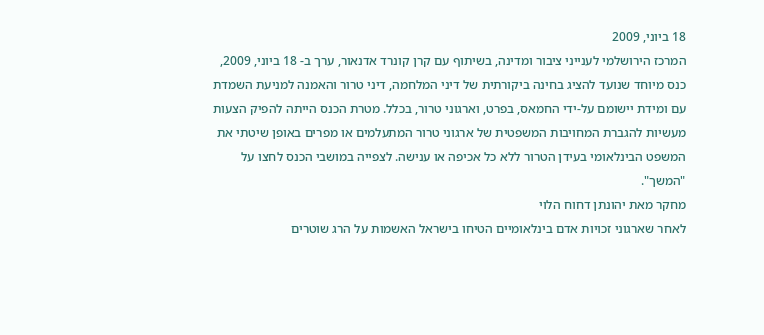18 ביוני, 2009
המרכז הירושלמי לענייני ציבור ומדינה, בשיתוף עם קרן קונרד אדנאור, ערך ב- 18 ביוני, 2009, כנס מיוחד שנועד להציג בחינה ביקורתית של דיני המלחמה, דיני טרור והאמנה למניעת השמדת עם ומידת יישומם על-ידי החמאס, בפרט, וארגוני טרור, בכלל. מטרת הכנס הייתה להפיק הצעות מעשיות להגברת המחויבות המשפטית של ארגוני טרור המתעלמים או מפרים באופן שיטתי את המשפט הבינלאומי בעידן הטרור ללא כל אכיפה או ענישה. לצפייה במושבי הכנס לחצו על "המשך".
מחקר מאת יהונתן דחוח הלוי
לאחר שארגוני זכויות אדם בינלאומיים הטיחו בישראל האשמות על הרג שוטרים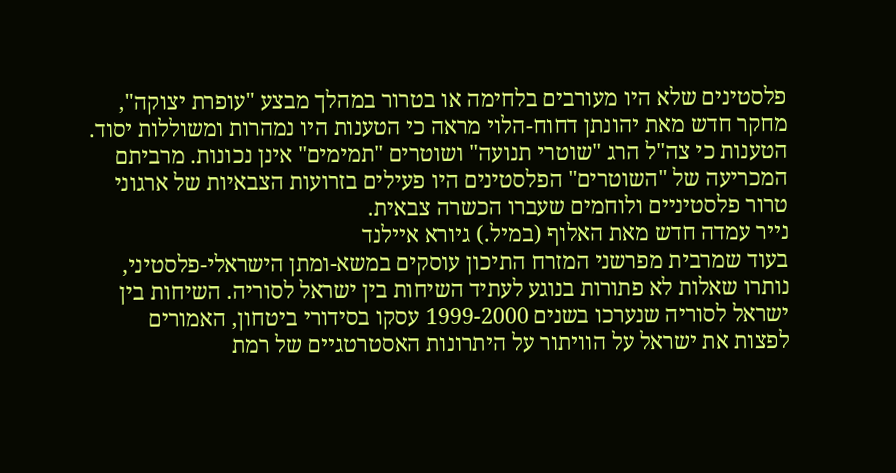פלסטינים שלא היו מעורבים בלחימה או בטרור במהלך מבצע "עופרת יצוקה", מחקר חדש מאת יהונתן דחוח-הלוי מראה כי הטענות היו נמהרות ומשוללות יסוד. הטענות כי צה"ל הרג "שוטרי תנועה" ושוטרים "תמימים" אינן נכונות. מרביתם המכריעה של "השוטרים" הפלסטינים היו פעילים בזרועות הצבאיות של ארגוני טרור פלסטיניים ולוחמים שעברו הכשרה צבאית.
נייר עמדה חדש מאת האלוף (במיל.) גיורא איילנד
בעוד שמרבית מפרשני המזרח התיכון עוסקים במשא-ומתן הישראלי-פלסטיני, נותרו שאלות לא פתורות בנוגע לעתיד השיחות בין ישראל לסוריה. השיחות בין ישראל לסוריה שנערכו בשנים 1999-2000 עסקו בסידורי ביטחון, האמורים לפצות את ישראל על הוויתור על היתרונות האסטרטגיים של רמת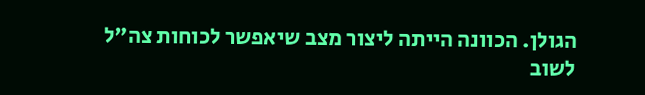הגולן. הכוונה הייתה ליצור מצב שיאפשר לכוחות צה"ל לשוב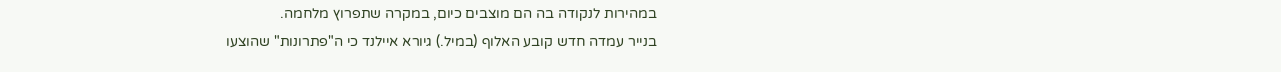במהירות לנקודה בה הם מוצבים כיום, במקרה שתפרוץ מלחמה.
בנייר עמדה חדש קובע האלוף (במיל.) גיורא איילנד כי ה"פתרונות" שהוצעו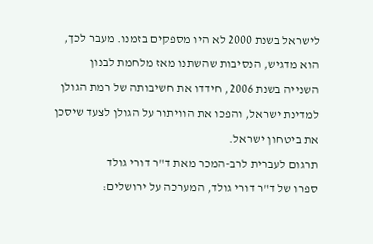לישראל בשנת 2000 לא היו מספקים בזמנו. מעבר לכך, הוא מדגיש, הנסיבות שהשתנו מאז מלחמת לבנון השנייה בשנת 2006, חידדו את חשיבותה של רמת הגולן למדינת ישראל, והפכו את הוויתור על הגולן לצעד שיסכן את ביטחון ישראל.
תרגום לעברית לרב-המכר מאת ד"ר דורי גולד
ספרו של ד"ר דורי גולד, המערכה על ירושלים: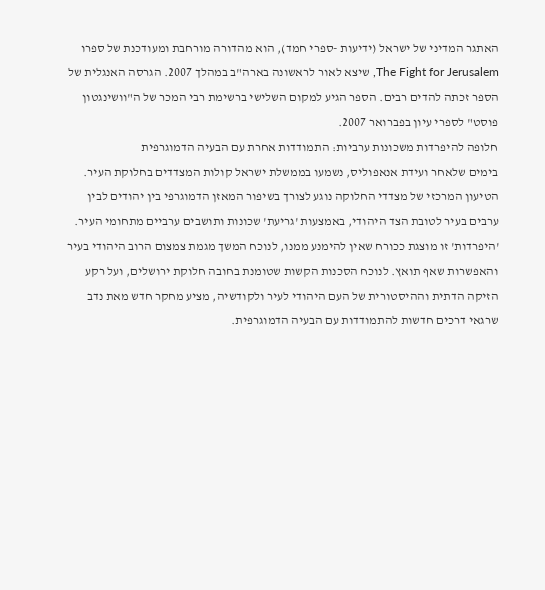האתגר המדיני של ישראל (ידיעות -ספרי חמד), הוא מהדורה מורחבת ומעודכנת של ספרו The Fight for Jerusalem, שיצא לאור לראשונה בארה"ב במהלך 2007. הגרסה האנגלית של הספר זכתה להדים רבים. הספר הגיע למקום השלישי ברשימת רבי המכר של ה"וושינגטון פוסט" לספרי עיון בפברואר 2007.
חלופה להיפרדות משכונות ערביות: התמודדות אחרת עם הבעיה הדמוגרפית
בימים שלאחר ועידת אנאפוליס, נשמעו בממשלת ישראל קולות המצדדים בחלוקת העיר. הטיעון המרכזי של מצדדי החלוקה נוגע לצורך בשיפור המאזן הדמוגרפי בין יהודים לבין ערבים בעיר לטובת הצד היהודי, באמצעות 'גריעת' שכונות ותושבים ערביים מתחומי העיר. 'היפרדות' זו מוצגת ככורח שאין להימנע ממנו, לנוכח המשך מגמת צמצום הרוב היהודי בעיר והאפשרות שאף תואץ. לנוכח הסכנות הקשות שטומנת בחובה חלוקת ירושלים, ועל רקע הזיקה הדתית וההיסטורית של העם היהודי לעיר ולקודשיה, מציע מחקר חדש מאת נדב שרגאי דרכים חדשות להתמודדות עם הבעיה הדמוגרפית.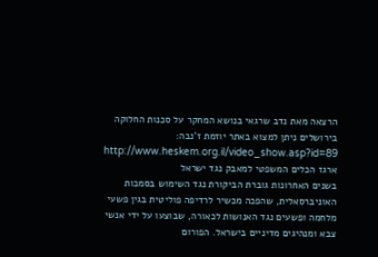הרצאה מאת נדב שרגאי בנושא המחקר על סכנות החלוקה בירושלים ניתן למצוא באתר יוזמת ז'נבה:
http://www.heskem.org.il/video_show.asp?id=89
ארגז הכלים המשפטי למאבק נגד ישראל
בשנים האחרונות גוברת הביקורת נגד השימוש בסמכות האוניברסאלית, שהפכה מכשיר לרדיפה פוליטית בגין פשעי מלחמה ופשעים נגד האנושות לכאורה, שבוצעו על ידי אנשי צבא ומנהיגים מדיניים בישראל. הפורום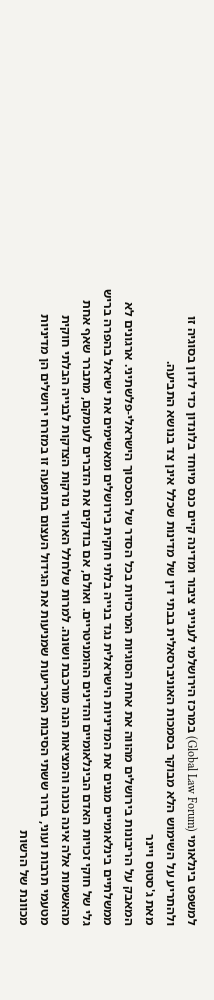למשפט בינלאומי (Global Law Forum) במרכז הירושלמי לענייני ציבור ומדינה קיים כנס מיוחד בלונדון כדי לדון בסוגיה זו ולהתריע על השימוש הלא מבוקר בסמכות האוניברסאלית בבתי דין של מדינות שכלל אינן צד בנושא התביעה.
מאת ג'סטוס ויינר
המאבק על הריבונות בירושלים מהווה את אחת הסוגיות המרכזיות בכל הסדר של הסכסוך הישראלי-פלשתיני. ארגונים לא ממשלתיים בינלאומיים מגנים את המדיניות הישראלית נגד בנייה בלתי חוקית בירושלים ומאשימים את ישראל בהפרה בריש גלי של חוקי זכויות האדם הבינלאומיים והדינים ההומניטריים. ואולם, אם בודקים את הדברים לעומקם, מתברר שאף אחת מהאשמות אלה אינה נכונה והמציאות הנה מורכבת ושונה. למרות שלחלל האוויר נזרקות הצדקות לבנייה הבלתי חוקית מטעמי תרבות ועוני, ברור ששתי הסיבות המכריעות שמניעות את הגידול העצום בתופעה זו במזרח ירושלים הן מדיניות מכוונת של הרשות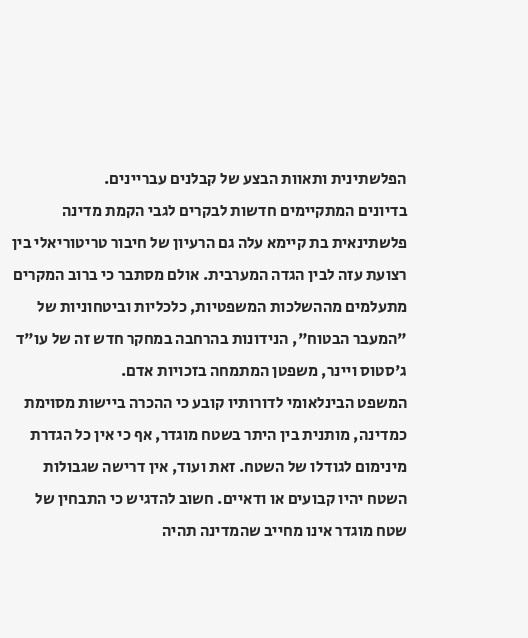הפלשתינית ותאוות הבצע של קבלנים עבריינים.
בדיונים המתקיימים חדשות לבקרים לגבי הקמת מדינה פלשתינאית בת קיימא עלה גם הרעיון של חיבור טריטוריאלי בין רצועת עזה לבין הגדה המערבית. אולם מסתבר כי ברוב המקרים מתעלמים מההשלכות המשפטיות, כלכליות וביטחוניות של "המעבר הבטוח", הנידונות בהרחבה במחקר חדש זה של עו"ד ג'סטוס ויינר, משפטן המתמחה בזכויות אדם.
המשפט הבינלאומי לדורותיו קובע כי ההכרה ביישות מסוימת כמדינה, מותנית בין היתר בשטח מוגדר, אף כי אין כל הגדרת מינימום לגודלו של השטח. זאת ועוד, אין דרישה שגבולות השטח יהיו קבועים או ודאיים. חשוב להדגיש כי התבחין של שטח מוגדר אינו מחייב שהמדינה תהיה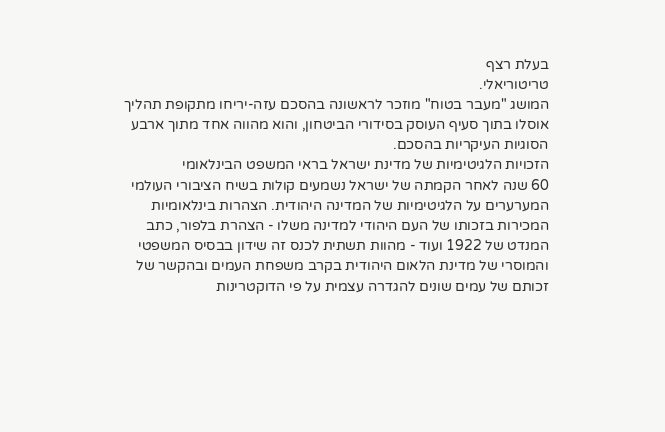בעלת רצף
טריטוריאלי.
המושג "מעבר בטוח" מוזכר לראשונה בהסכם עזה-יריחו מתקופת תהליך אוסלו בתוך סעיף העוסק בסידורי הביטחון, והוא מהווה אחד מתוך ארבע הסוגיות העיקריות בהסכם.
הזכויות הלגיטימיות של מדינת ישראל בראי המשפט הבינלאומי
60 שנה לאחר הקמתה של ישראל נשמעים קולות בשיח הציבורי העולמי המערערים על הלגיטימיות של המדינה היהודית. הצהרות בינלאומיות המכירות בזכותו של העם היהודי למדינה משלו - הצהרת בלפור, כתב המנדט של 1922 ועוד - מהוות תשתית לכנס זה שידון בבסיס המשפטי והמוסרי של מדינת הלאום היהודית בקרב משפחת העמים ובהקשר של זכותם של עמים שונים להגדרה עצמית על פי הדוקטרינות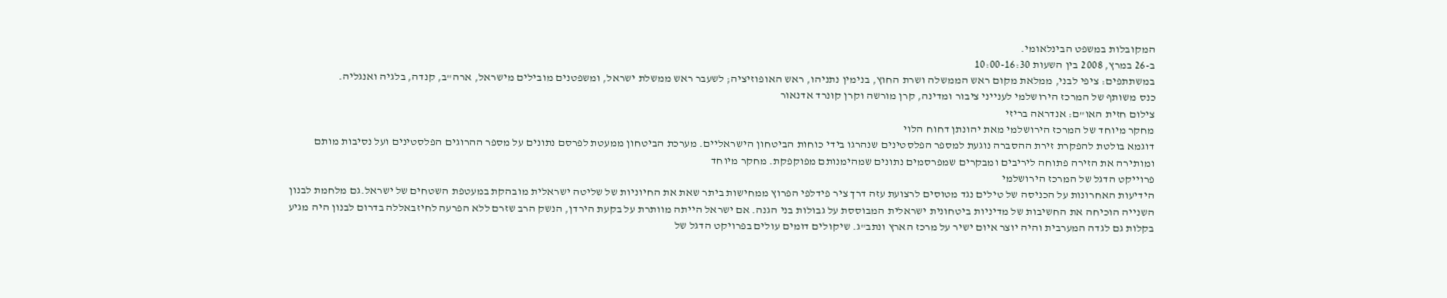המקובלות במשפט הבינלאומי.
ב-26 במרץ, 2008 בין השעות 10:00-16:30
במשתתפים: ציפי לבני, ממלאת מקום ראש הממשלה ושרת החוץ, בנימין נתניהו, ראש האופוזיציה; לשעבר ראש ממשלת ישראל, ומשפטנים מובילים מישראל, ארה"ב, קנדה, בלגיה ואנגליה.
כנס משותף של המרכז הירושלמי לענייני ציבור ומדינה, קרן מורשה וקרן קונרד אדנאור
צילום חזית האו"ם: אנדראה בריזי
מחקר מיוחד של המרכז הירושלמי מאת יהונתן דחוח הלוי
דוגמא בולטת להפקרת זירת ההסברה נוגעת למספר הפלסטינים שנהרגו בידי כוחות הביטחון הישראליים. מערכת הביטחון ממעטת לפרסם נתונים על מספר ההרוגים הפלסטינים ועל נסיבות מותם ומותירה את הזירה פתוחה ליריבים ומבקרים שמפרסמים נתונים שמהימנותם מפוקפקת. מחקר מיוחד
פרוייקט הדגל של המרכז הירושלמי
הידיעות האחרונות על הכניסה של טילים נגד מטוסים לרצועת עזה דרך ציר פידלפי הפרוץ ממחישות ביתר שאת את החיוניות של שליטה ישראלית מובהקת במעטפת השטחים של ישראל.גם מלחמת לבנון השנייה הוכיחה את החשיבות של מדיניות ביטחונית ישראלית המבוססת על גבולות בני הגנה. אם ישראל הייתה מוותרת על בקעת הירדן, הנשק הרב שזרם ללא הפרעה לחיזבאללה בדרום לבנון היה מגיע בקלות גם לגדה המערבית והיה יוצר איום ישיר על מרכז הארץ ונתב"ג. שיקולים דומים עולים בפרויקט הדגל של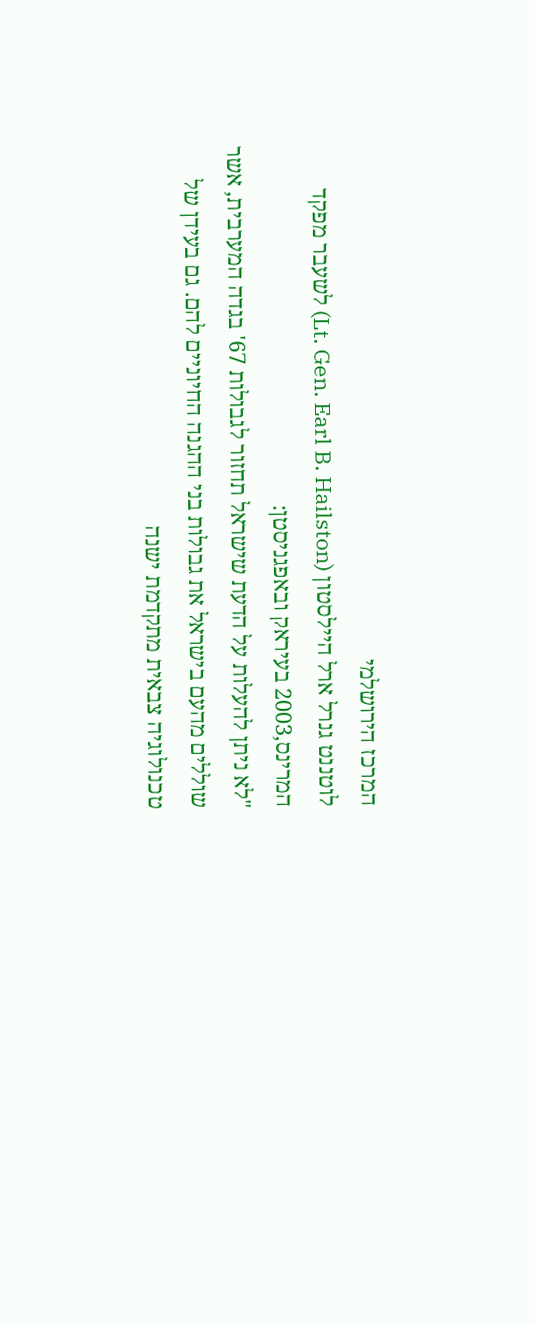המרכז הירושלמי
לוטננט גנרל ארל היילסטון (Lt. Gen. Earl B. Hailston) לשעבר מפקד המרינס,2003 בעיראק ובאפגניסטן:
"לא ניתן להעלות על הדעת שישראל תחזור לגבולות 67' בגדה המערבית, אשר שוללים מהעם בישראל את גבולות בני ההגנה החיוניים להם. גם בעידן של טכנולוגיה צבאית מתקדמת ישנה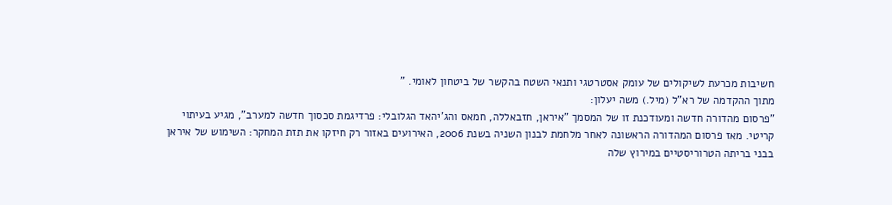חשיבות מכרעת לשיקולים של עומק אסטרטגי ותנאי השטח בהקשר של ביטחון לאומי. "
מתוך ההקדמה של רא"ל (מיל.) משה יעלון:
"פרסום מהדורה חדשה ומעודכנת זו של המסמך "איראן, חזבאללה, חמאס והג'יהאד הגלובלי: פרדיגמת סכסוך חדשה למערב", מגיע בעיתוי קריטי. מאז פרסום המהדורה הראשונה לאחר מלחמת לבנון השניה בשנת 2006, האירועים באזור רק חיזקו את תזת המחקר: השימוש של איראן בבני בריתה הטרוריסטיים במירוץ שלה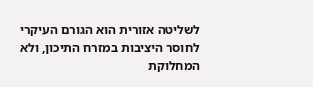לשליטה אזורית הוא הגורם העיקרי לחוסר היציבות במזרח התיכון, ולא המחלוקת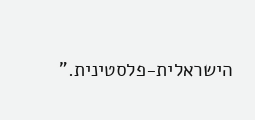הישראלית-פלסטינית."